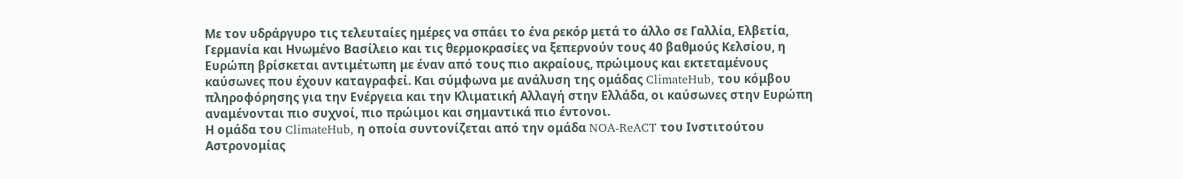Με τον υδράργυρο τις τελευταίες ημέρες να σπάει το ένα ρεκόρ μετά το άλλο σε Γαλλία, Ελβετία, Γερμανία και Ηνωμένο Βασίλειο και τις θερμοκρασίες να ξεπερνούν τους 40 βαθμούς Κελσίου, η Ευρώπη βρίσκεται αντιμέτωπη με έναν από τους πιο ακραίους, πρώιμους και εκτεταμένους καύσωνες που έχουν καταγραφεί. Και σύμφωνα με ανάλυση της ομάδας ClimateHub, του κόμβου πληροφόρησης για την Ενέργεια και την Κλιματική Αλλαγή στην Ελλάδα, οι καύσωνες στην Ευρώπη αναμένονται πιο συχνοί, πιο πρώιμοι και σημαντικά πιο έντονοι.
Η ομάδα του ClimateHub, η οποία συντονίζεται από την ομάδα NOA-ReACT του Ινστιτούτου Αστρονομίας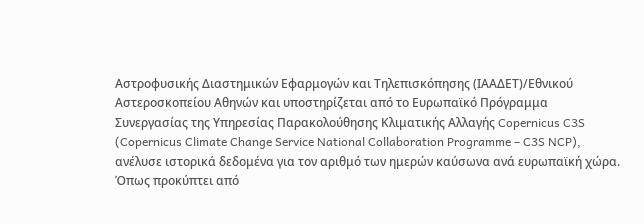Αστροφυσικής Διαστημικών Εφαρμογών και Τηλεπισκόπησης (ΙΑΑΔΕΤ)/Εθνικού Αστεροσκοπείου Αθηνών και υποστηρίζεται από το Ευρωπαϊκό Πρόγραμμα Συνεργασίας της Υπηρεσίας Παρακολούθησης Κλιματικής Αλλαγής Copernicus C3S (Copernicus Climate Change Service National Collaboration Programme – C3S NCP), ανέλυσε ιστορικά δεδομένα για τον αριθμό των ημερών καύσωνα ανά ευρωπαϊκή χώρα. Όπως προκύπτει από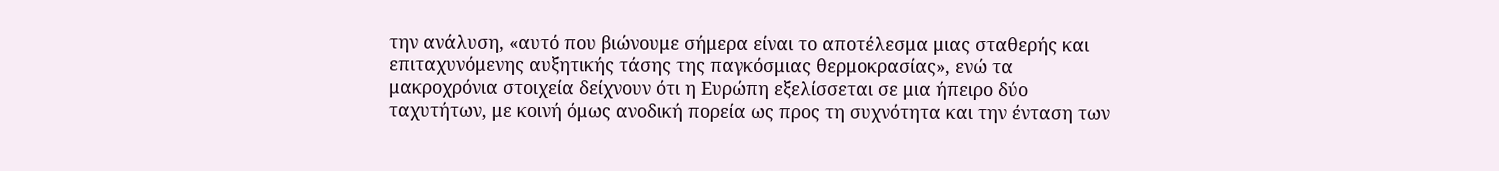την ανάλυση, «αυτό που βιώνουμε σήμερα είναι το αποτέλεσμα μιας σταθερής και επιταχυνόμενης αυξητικής τάσης της παγκόσμιας θερμοκρασίας», ενώ τα μακροχρόνια στοιχεία δείχνουν ότι η Ευρώπη εξελίσσεται σε μια ήπειρο δύο ταχυτήτων, με κοινή όμως ανοδική πορεία ως προς τη συχνότητα και την ένταση των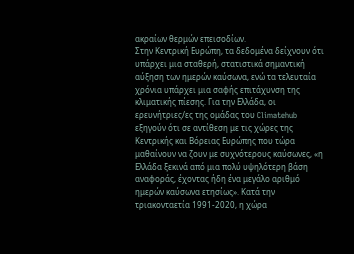ακραίων θερμών επεισοδίων.
Στην Κεντρική Ευρώπη, τα δεδομένα δείχνουν ότι υπάρχει μια σταθερή, στατιστικά σημαντική αύξηση των ημερών καύσωνα, ενώ τα τελευταία χρόνια υπάρχει μια σαφής επιτάχυνση της κλιματικής πίεσης. Για την Ελλάδα, οι ερευνήτριες/ες της ομάδας του Climatehub εξηγούν ότι σε αντίθεση με τις χώρες της Κεντρικής και Βόρειας Ευρώπης που τώρα μαθαίνουν να ζουν με συχνότερους καύσωνες, «η Ελλάδα ξεκινά από μια πολύ υψηλότερη βάση αναφοράς, έχοντας ήδη ένα μεγάλο αριθμό ημερών καύσωνα ετησίως». Κατά την τριακονταετία 1991-2020, η χώρα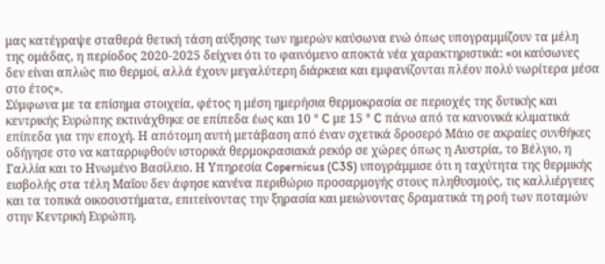μας κατέγραψε σταθερά θετική τάση αύξησης των ημερών καύσωνα ενώ όπως υπογραμμίζουν τα μέλη της ομάδας, η περίοδος 2020-2025 δείχνει ότι το φαινόμενο αποκτά νέα χαρακτηριστικά: «οι καύσωνες δεν είναι απλώς πιο θερμοί, αλλά έχουν μεγαλύτερη διάρκεια και εμφανίζονται πλέον πολύ νωρίτερα μέσα στο έτος».
Σύμφωνα με τα επίσημα στοιχεία, φέτος η μέση ημερήσια θερμοκρασία σε περιοχές της δυτικής και κεντρικής Ευρώπης εκτινάχθηκε σε επίπεδα έως και 10 ° C με 15 ° C πάνω από τα κανονικά κλιματικά επίπεδα για την εποχή. Η απότομη αυτή μετάβαση από έναν σχετικά δροσερό Μάιο σε ακραίες συνθήκες οδήγησε στο να καταρριφθούν ιστορικά θερμοκρασιακά ρεκόρ σε χώρες όπως η Αυστρία, το Βέλγιο, η Γαλλία και το Ηνωμένο Βασίλειο. Η Υπηρεσία Copernicus (C3S) υπογράμμισε ότι η ταχύτητα της θερμικής εισβολής στα τέλη Μαΐου δεν άφησε κανένα περιθώριο προσαρμογής στους πληθυσμούς, τις καλλιέργειες και τα τοπικά οικοσυστήματα, επιτείνοντας την ξηρασία και μειώνοντας δραματικά τη ροή των ποταμών στην Κεντρική Ευρώπη.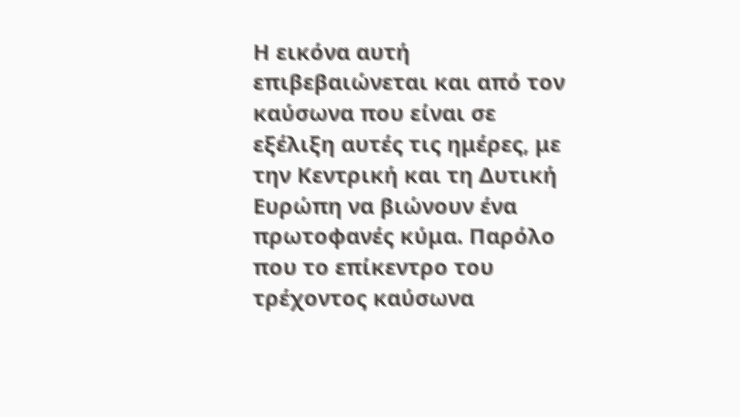Η εικόνα αυτή επιβεβαιώνεται και από τον καύσωνα που είναι σε εξέλιξη αυτές τις ημέρες, με την Κεντρική και τη Δυτική Ευρώπη να βιώνουν ένα πρωτοφανές κύμα. Παρόλο που το επίκεντρο του τρέχοντος καύσωνα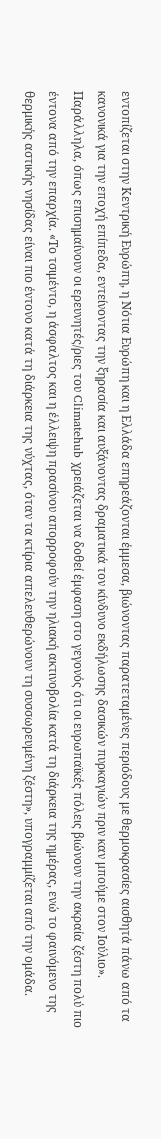εντοπίζεται στην Κεντρική Ευρώπη, η Νότια Ευρώπη και η Ελλάδα επηρεάζονται έμμεσα, βιώνοντας παρατεταμένες περιόδους με θερμοκρασίες αισθητά πάνω από τα κανονικά για την εποχή επίπεδα, εντείνοντας την ξηρασία και αυξάνοντας δραματικά τον κίνδυνο εκδήλωσης δασικών πυρκαγιών πριν καν μπούμε στον Ιούλιο».
Παράλληλα, όπως επισημαίνουν οι ερευνητές/ριες του Climatehub χρειάζεται να δοθεί έμφαση στο γεγονός ότι οι ευρωπαϊκές πόλεις βιώνουν την ακραία ζέστη πολύ πιο έντονα από την επαρχία. «Το τσιμέντο, η άσφαλτος και η έλλειψη πρασίνου απορροφούν την ηλιακή ακτινοβολία κατά τη διάρκεια της ημέρας, ενώ το φαινόμενο της θερμικής αστικής νησίδας είναι πιο έντονο κατά τη διάρκεια της νύχτας, όταν τα κτίρια απελευθερώνουν τη συσσωρευμένη ζέστη», υπογραμμίζεται από την ομάδα.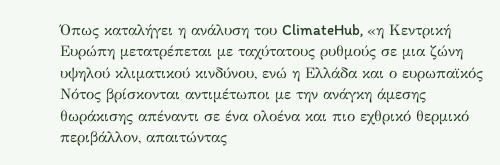Όπως καταλήγει η ανάλυση του ClimateHub, «η Κεντρική Ευρώπη μετατρέπεται με ταχύτατους ρυθμούς σε μια ζώνη υψηλού κλιματικού κινδύνου, ενώ η Ελλάδα και ο ευρωπαϊκός Νότος βρίσκονται αντιμέτωποι με την ανάγκη άμεσης θωράκισης απέναντι σε ένα ολοένα και πιο εχθρικό θερμικό περιβάλλον, απαιτώντας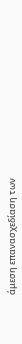άμεση επανασχεδίαση των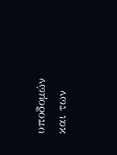υποδομών και των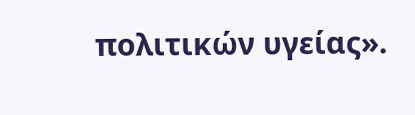πολιτικών υγείας».